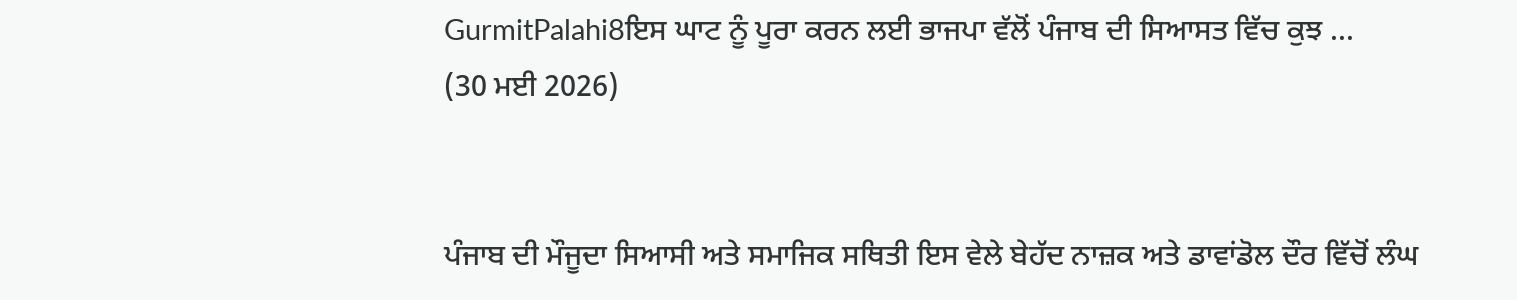GurmitPalahi8ਇਸ ਘਾਟ ਨੂੰ ਪੂਰਾ ਕਰਨ ਲਈ ਭਾਜਪਾ ਵੱਲੋਂ ਪੰਜਾਬ ਦੀ ਸਿਆਸਤ ਵਿੱਚ ਕੁਝ ...
(30 ਮਈ 2026)


ਪੰਜਾਬ ਦੀ ਮੌਜੂਦਾ ਸਿਆਸੀ ਅਤੇ ਸਮਾਜਿਕ ਸਥਿਤੀ ਇਸ ਵੇਲੇ ਬੇਹੱਦ ਨਾਜ਼ਕ ਅਤੇ ਡਾਵਾਂਡੋਲ ਦੌਰ ਵਿੱਚੋਂ ਲੰਘ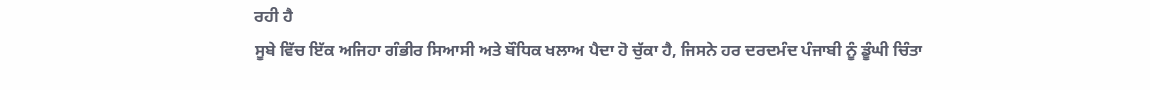ਰਹੀ ਹੈ
ਸੂਬੇ ਵਿੱਚ ਇੱਕ ਅਜਿਹਾ ਗੰਭੀਰ ਸਿਆਸੀ ਅਤੇ ਬੌਧਿਕ ਖਲਾਅ ਪੈਦਾ ਹੋ ਚੁੱਕਾ ਹੈ, ਜਿਸਨੇ ਹਰ ਦਰਦਮੰਦ ਪੰਜਾਬੀ ਨੂੰ ਡੂੰਘੀ ਚਿੰਤਾ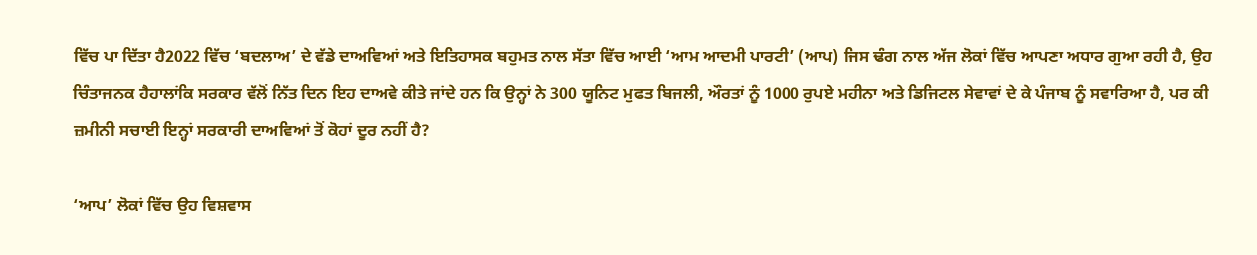ਵਿੱਚ ਪਾ ਦਿੱਤਾ ਹੈ2022 ਵਿੱਚ ‘ਬਦਲਾਅ’ ਦੇ ਵੱਡੇ ਦਾਅਵਿਆਂ ਅਤੇ ਇਤਿਹਾਸਕ ਬਹੁਮਤ ਨਾਲ ਸੱਤਾ ਵਿੱਚ ਆਈ ‘ਆਮ ਆਦਮੀ ਪਾਰਟੀ’ (ਆਪ) ਜਿਸ ਢੰਗ ਨਾਲ ਅੱਜ ਲੋਕਾਂ ਵਿੱਚ ਆਪਣਾ ਅਧਾਰ ਗੁਆ ਰਹੀ ਹੈ, ਉਹ ਚਿੰਤਾਜਨਕ ਹੈਹਾਲਾਂਕਿ ਸਰਕਾਰ ਵੱਲੋਂ ਨਿੱਤ ਦਿਨ ਇਹ ਦਾਅਵੇ ਕੀਤੇ ਜਾਂਦੇ ਹਨ ਕਿ ਉਨ੍ਹਾਂ ਨੇ 300 ਯੂਨਿਟ ਮੁਫਤ ਬਿਜਲੀ, ਔਰਤਾਂ ਨੂੰ 1000 ਰੁਪਏ ਮਹੀਨਾ ਅਤੇ ਡਿਜਿਟਲ ਸੇਵਾਵਾਂ ਦੇ ਕੇ ਪੰਜਾਬ ਨੂੰ ਸਵਾਰਿਆ ਹੈ, ਪਰ ਕੀ ਜ਼ਮੀਨੀ ਸਚਾਈ ਇਨ੍ਹਾਂ ਸਰਕਾਰੀ ਦਾਅਵਿਆਂ ਤੋਂ ਕੋਹਾਂ ਦੂਰ ਨਹੀਂ ਹੈ?

‘ਆਪ’ ਲੋਕਾਂ ਵਿੱਚ ਉਹ ਵਿਸ਼ਵਾਸ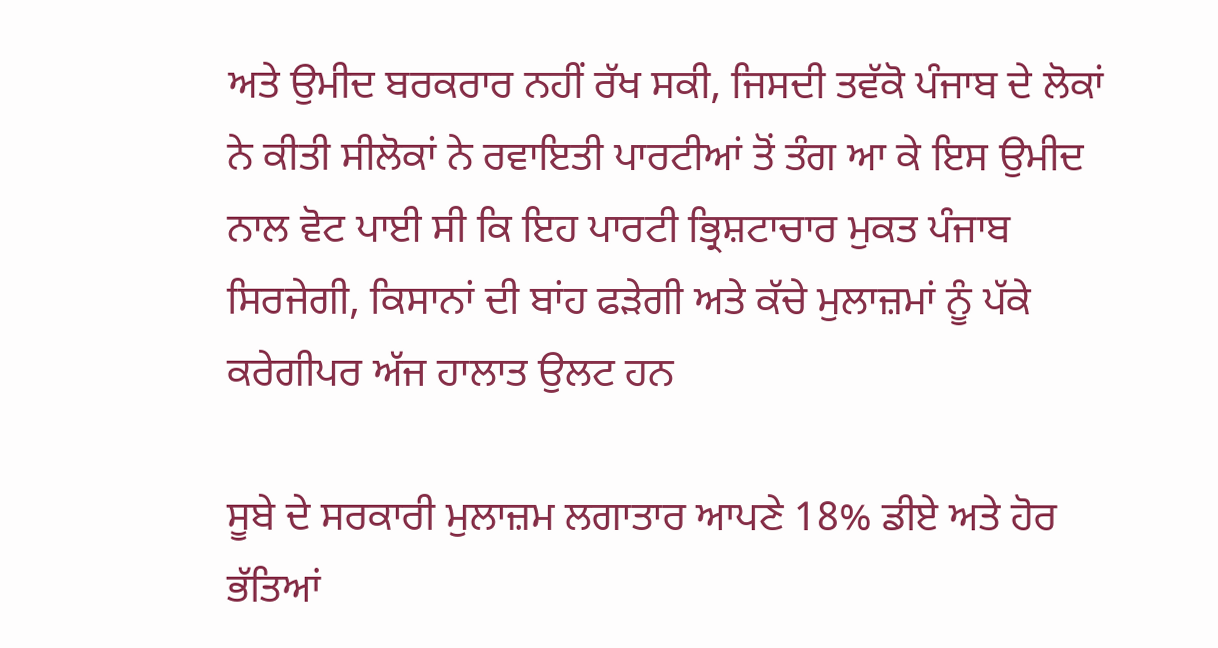ਅਤੇ ਉਮੀਦ ਬਰਕਰਾਰ ਨਹੀਂ ਰੱਖ ਸਕੀ, ਜਿਸਦੀ ਤਵੱਕੋ ਪੰਜਾਬ ਦੇ ਲੋਕਾਂ ਨੇ ਕੀਤੀ ਸੀਲੋਕਾਂ ਨੇ ਰਵਾਇਤੀ ਪਾਰਟੀਆਂ ਤੋਂ ਤੰਗ ਆ ਕੇ ਇਸ ਉਮੀਦ ਨਾਲ ਵੋਟ ਪਾਈ ਸੀ ਕਿ ਇਹ ਪਾਰਟੀ ਭ੍ਰਿਸ਼ਟਾਚਾਰ ਮੁਕਤ ਪੰਜਾਬ ਸਿਰਜੇਗੀ, ਕਿਸਾਨਾਂ ਦੀ ਬਾਂਹ ਫੜੇਗੀ ਅਤੇ ਕੱਚੇ ਮੁਲਾਜ਼ਮਾਂ ਨੂੰ ਪੱਕੇ ਕਰੇਗੀਪਰ ਅੱਜ ਹਾਲਾਤ ਉਲਟ ਹਨ

ਸੂਬੇ ਦੇ ਸਰਕਾਰੀ ਮੁਲਾਜ਼ਮ ਲਗਾਤਾਰ ਆਪਣੇ 18% ਡੀਏ ਅਤੇ ਹੋਰ ਭੱਤਿਆਂ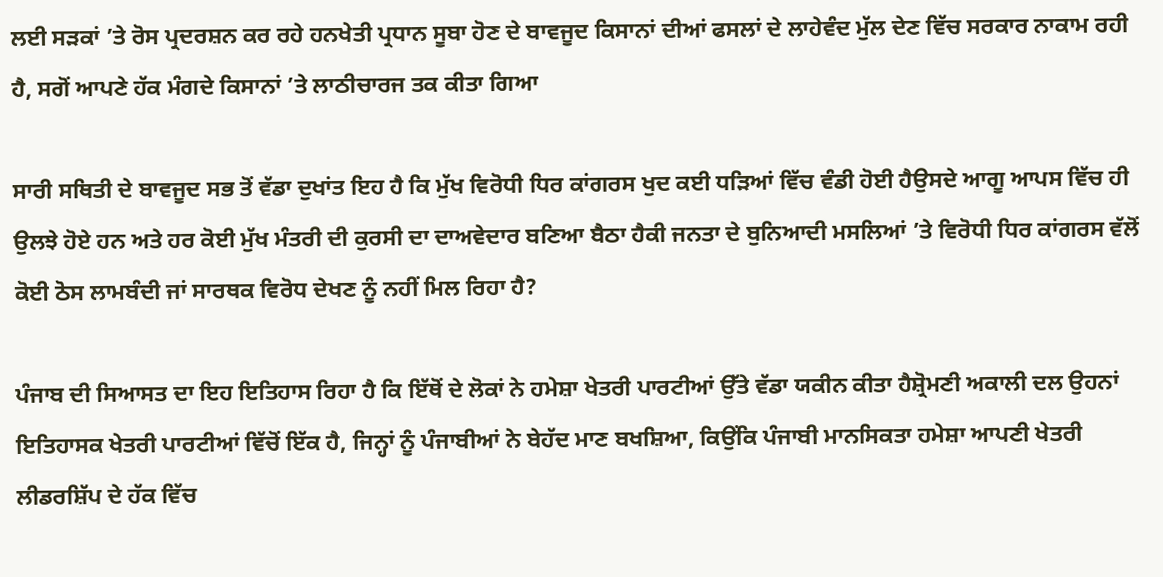ਲਈ ਸੜਕਾਂ ’ਤੇ ਰੋਸ ਪ੍ਰਦਰਸ਼ਨ ਕਰ ਰਹੇ ਹਨਖੇਤੀ ਪ੍ਰਧਾਨ ਸੂਬਾ ਹੋਣ ਦੇ ਬਾਵਜੂਦ ਕਿਸਾਨਾਂ ਦੀਆਂ ਫਸਲਾਂ ਦੇ ਲਾਹੇਵੰਦ ਮੁੱਲ ਦੇਣ ਵਿੱਚ ਸਰਕਾਰ ਨਾਕਾਮ ਰਹੀ ਹੈ, ਸਗੋਂ ਆਪਣੇ ਹੱਕ ਮੰਗਦੇ ਕਿਸਾਨਾਂ ’ਤੇ ਲਾਠੀਚਾਰਜ ਤਕ ਕੀਤਾ ਗਿਆ

ਸਾਰੀ ਸਥਿਤੀ ਦੇ ਬਾਵਜੂਦ ਸਭ ਤੋਂ ਵੱਡਾ ਦੁਖਾਂਤ ਇਹ ਹੈ ਕਿ ਮੁੱਖ ਵਿਰੋਧੀ ਧਿਰ ਕਾਂਗਰਸ ਖੁਦ ਕਈ ਧੜਿਆਂ ਵਿੱਚ ਵੰਡੀ ਹੋਈ ਹੈਉਸਦੇ ਆਗੂ ਆਪਸ ਵਿੱਚ ਹੀ ਉਲਝੇ ਹੋਏ ਹਨ ਅਤੇ ਹਰ ਕੋਈ ਮੁੱਖ ਮੰਤਰੀ ਦੀ ਕੁਰਸੀ ਦਾ ਦਾਅਵੇਦਾਰ ਬਣਿਆ ਬੈਠਾ ਹੈਕੀ ਜਨਤਾ ਦੇ ਬੁਨਿਆਦੀ ਮਸਲਿਆਂ ’ਤੇ ਵਿਰੋਧੀ ਧਿਰ ਕਾਂਗਰਸ ਵੱਲੋਂ ਕੋਈ ਠੋਸ ਲਾਮਬੰਦੀ ਜਾਂ ਸਾਰਥਕ ਵਿਰੋਧ ਦੇਖਣ ਨੂੰ ਨਹੀਂ ਮਿਲ ਰਿਹਾ ਹੈ?

ਪੰਜਾਬ ਦੀ ਸਿਆਸਤ ਦਾ ਇਹ ਇਤਿਹਾਸ ਰਿਹਾ ਹੈ ਕਿ ਇੱਥੋਂ ਦੇ ਲੋਕਾਂ ਨੇ ਹਮੇਸ਼ਾ ਖੇਤਰੀ ਪਾਰਟੀਆਂ ਉੱਤੇ ਵੱਡਾ ਯਕੀਨ ਕੀਤਾ ਹੈਸ਼੍ਰੋਮਣੀ ਅਕਾਲੀ ਦਲ ਉਹਨਾਂ ਇਤਿਹਾਸਕ ਖੇਤਰੀ ਪਾਰਟੀਆਂ ਵਿੱਚੋਂ ਇੱਕ ਹੈ, ਜਿਨ੍ਹਾਂ ਨੂੰ ਪੰਜਾਬੀਆਂ ਨੇ ਬੇਹੱਦ ਮਾਣ ਬਖਸ਼ਿਆ, ਕਿਉਂਕਿ ਪੰਜਾਬੀ ਮਾਨਸਿਕਤਾ ਹਮੇਸ਼ਾ ਆਪਣੀ ਖੇਤਰੀ ਲੀਡਰਸ਼ਿੱਪ ਦੇ ਹੱਕ ਵਿੱਚ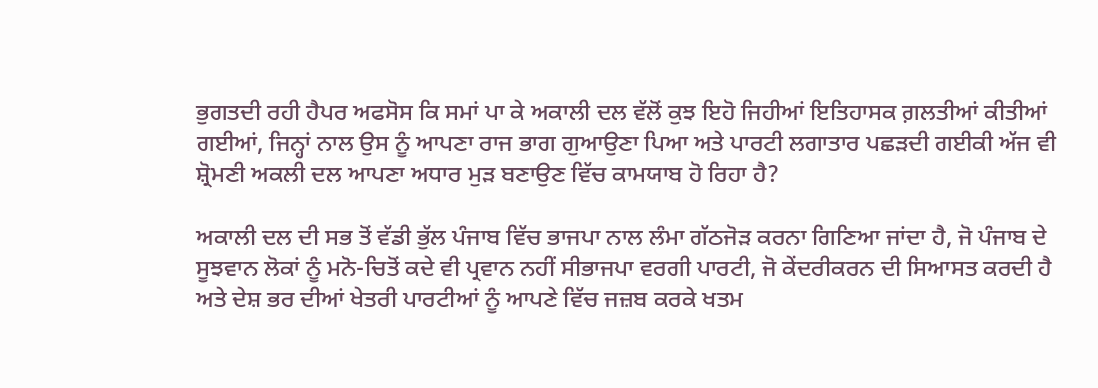ਭੁਗਤਦੀ ਰਹੀ ਹੈਪਰ ਅਫਸੋਸ ਕਿ ਸਮਾਂ ਪਾ ਕੇ ਅਕਾਲੀ ਦਲ ਵੱਲੋਂ ਕੁਝ ਇਹੋ ਜਿਹੀਆਂ ਇਤਿਹਾਸਕ ਗ਼ਲਤੀਆਂ ਕੀਤੀਆਂ ਗਈਆਂ, ਜਿਨ੍ਹਾਂ ਨਾਲ ਉਸ ਨੂੰ ਆਪਣਾ ਰਾਜ ਭਾਗ ਗੁਆਉਣਾ ਪਿਆ ਅਤੇ ਪਾਰਟੀ ਲਗਾਤਾਰ ਪਛੜਦੀ ਗਈਕੀ ਅੱਜ ਵੀ ਸ਼੍ਰੋਮਣੀ ਅਕਲੀ ਦਲ ਆਪਣਾ ਅਧਾਰ ਮੁੜ ਬਣਾਉਣ ਵਿੱਚ ਕਾਮਯਾਬ ਹੋ ਰਿਹਾ ਹੈ?

ਅਕਾਲੀ ਦਲ ਦੀ ਸਭ ਤੋਂ ਵੱਡੀ ਭੁੱਲ ਪੰਜਾਬ ਵਿੱਚ ਭਾਜਪਾ ਨਾਲ ਲੰਮਾ ਗੱਠਜੋੜ ਕਰਨਾ ਗਿਣਿਆ ਜਾਂਦਾ ਹੈ, ਜੋ ਪੰਜਾਬ ਦੇ ਸੂਝਵਾਨ ਲੋਕਾਂ ਨੂੰ ਮਨੋ-ਚਿਤੋਂ ਕਦੇ ਵੀ ਪ੍ਰਵਾਨ ਨਹੀਂ ਸੀਭਾਜਪਾ ਵਰਗੀ ਪਾਰਟੀ, ਜੋ ਕੇਂਦਰੀਕਰਨ ਦੀ ਸਿਆਸਤ ਕਰਦੀ ਹੈ ਅਤੇ ਦੇਸ਼ ਭਰ ਦੀਆਂ ਖੇਤਰੀ ਪਾਰਟੀਆਂ ਨੂੰ ਆਪਣੇ ਵਿੱਚ ਜਜ਼ਬ ਕਰਕੇ ਖਤਮ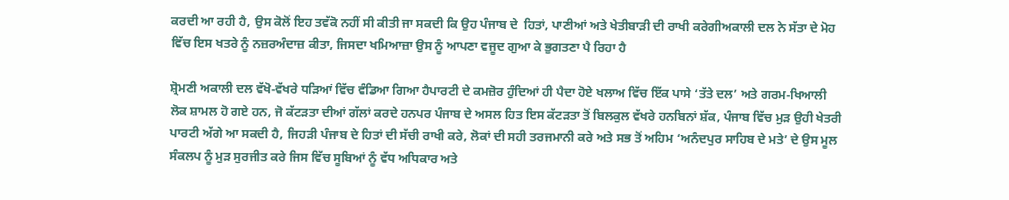ਕਰਦੀ ਆ ਰਹੀ ਹੈ, ਉਸ ਕੋਲੋਂ ਇਹ ਤਵੱਕੋ ਨਹੀਂ ਸੀ ਕੀਤੀ ਜਾ ਸਕਦੀ ਕਿ ਉਹ ਪੰਜਾਬ ਦੇ  ਹਿਤਾਂ, ਪਾਣੀਆਂ ਅਤੇ ਖੇਤੀਬਾੜੀ ਦੀ ਰਾਖੀ ਕਰੇਗੀਅਕਾਲੀ ਦਲ ਨੇ ਸੱਤਾ ਦੇ ਮੋਹ ਵਿੱਚ ਇਸ ਖਤਰੇ ਨੂੰ ਨਜ਼ਰਅੰਦਾਜ਼ ਕੀਤਾ, ਜਿਸਦਾ ਖਮਿਆਜ਼ਾ ਉਸ ਨੂੰ ਆਪਣਾ ਵਜੂਦ ਗੁਆ ਕੇ ਭੁਗਤਣਾ ਪੈ ਰਿਹਾ ਹੈ

ਸ਼੍ਰੋਮਣੀ ਅਕਾਲੀ ਦਲ ਵੱਖੋ-ਵੱਖਰੇ ਧੜਿਆਂ ਵਿੱਚ ਵੰਡਿਆ ਗਿਆ ਹੈਪਾਰਟੀ ਦੇ ਕਮਜ਼ੋਰ ਹੁੰਦਿਆਂ ਹੀ ਪੈਦਾ ਹੋਏ ਖਲਾਅ ਵਿੱਚ ਇੱਕ ਪਾਸੇ ‘ਤੱਤੇ ਦਲ’ ਅਤੇ ਗਰਮ-ਖਿਆਲੀ ਲੋਕ ਸ਼ਾਮਲ ਹੋ ਗਏ ਹਨ, ਜੋ ਕੱਟੜਤਾ ਦੀਆਂ ਗੱਲਾਂ ਕਰਦੇ ਹਨਪਰ ਪੰਜਾਬ ਦੇ ਅਸਲ ਹਿਤ ਇਸ ਕੱਟੜਤਾ ਤੋਂ ਬਿਲਕੁਲ ਵੱਖਰੇ ਹਨਬਿਨਾਂ ਸ਼ੱਕ, ਪੰਜਾਬ ਵਿੱਚ ਮੁੜ ਉਹੀ ਖੇਤਰੀ ਪਾਰਟੀ ਅੱਗੇ ਆ ਸਕਦੀ ਹੈ, ਜਿਹੜੀ ਪੰਜਾਬ ਦੇ ਹਿਤਾਂ ਦੀ ਸੱਚੀ ਰਾਖੀ ਕਰੇ, ਲੋਕਾਂ ਦੀ ਸਹੀ ਤਰਜਮਾਨੀ ਕਰੇ ਅਤੇ ਸਭ ਤੋਂ ਅਹਿਮ ‘ਅਨੰਦਪੁਰ ਸਾਹਿਬ ਦੇ ਮਤੇ’ ਦੇ ਉਸ ਮੂਲ ਸੰਕਲਪ ਨੂੰ ਮੁੜ ਸੁਰਜੀਤ ਕਰੇ ਜਿਸ ਵਿੱਚ ਸੂਬਿਆਂ ਨੂੰ ਵੱਧ ਅਧਿਕਾਰ ਅਤੇ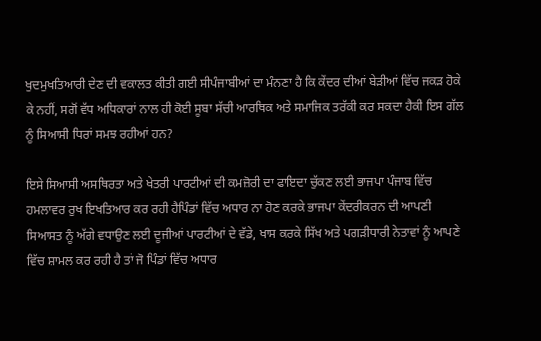ਖੁਦਮੁਖਤਿਆਰੀ ਦੇਣ ਦੀ ਵਕਾਲਤ ਕੀਤੀ ਗਈ ਸੀਪੰਜਾਬੀਆਂ ਦਾ ਮੰਨਣਾ ਹੈ ਕਿ ਕੇਂਦਰ ਦੀਆਂ ਬੇੜੀਆਂ ਵਿੱਚ ਜਕੜ ਹੋਕੇ ਕੇ ਨਹੀਂ, ਸਗੋਂ ਵੱਧ ਅਧਿਕਾਰਾਂ ਨਾਲ ਹੀ ਕੋਈ ਸੂਬਾ ਸੱਚੀ ਆਰਥਿਕ ਅਤੇ ਸਮਾਜਿਕ ਤਰੱਕੀ ਕਰ ਸਕਦਾ ਹੈਕੀ ਇਸ ਗੱਲ ਨੂੰ ਸਿਆਸੀ ਧਿਰਾਂ ਸਮਝ ਰਹੀਆਂ ਹਨ?

ਇਸੇ ਸਿਆਸੀ ਅਸਥਿਰਤਾ ਅਤੇ ਖੇਤਰੀ ਪਾਰਟੀਆਂ ਦੀ ਕਮਜ਼ੋਰੀ ਦਾ ਫਾਇਦਾ ਚੁੱਕਣ ਲਈ ਭਾਜਪਾ ਪੰਜਾਬ ਵਿੱਚ ਹਮਲਾਵਰ ਰੁਖ ਇਖਤਿਆਰ ਕਰ ਰਹੀ ਹੈਪਿੰਡਾਂ ਵਿੱਚ ਅਧਾਰ ਨਾ ਹੋਣ ਕਰਕੇ ਭਾਜਪਾ ਕੇਂਦਰੀਕਰਨ ਦੀ ਆਪਣੀ ਸਿਆਸਤ ਨੂੰ ਅੱਗੇ ਵਧਾਉਣ ਲਈ ਦੂਜੀਆਂ ਪਾਰਟੀਆਂ ਦੇ ਵੱਡੇ, ਖਾਸ ਕਰਕੇ ਸਿੱਖ ਅਤੇ ਪਗੜੀਧਾਰੀ ਨੇਤਾਵਾਂ ਨੂੰ ਆਪਣੇ ਵਿੱਚ ਸ਼ਾਮਲ ਕਰ ਰਹੀ ਹੈ ਤਾਂ ਜੋ ਪਿੰਡਾਂ ਵਿੱਚ ਅਧਾਰ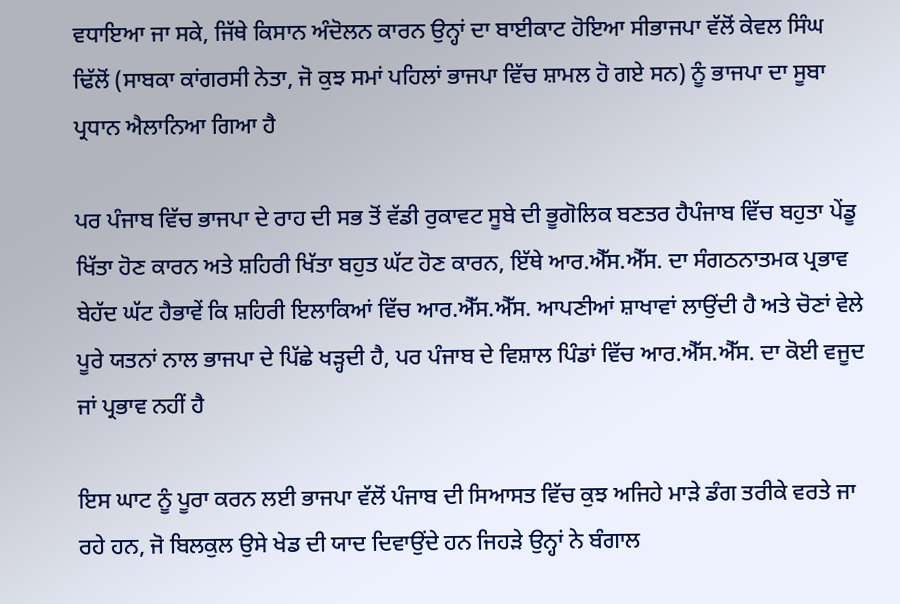ਵਧਾਇਆ ਜਾ ਸਕੇ, ਜਿੱਥੇ ਕਿਸਾਨ ਅੰਦੋਲਨ ਕਾਰਨ ਉਨ੍ਹਾਂ ਦਾ ਬਾਈਕਾਟ ਹੋਇਆ ਸੀਭਾਜਪਾ ਵੱਲੋਂ ਕੇਵਲ ਸਿੰਘ ਢਿੱਲੋਂ (ਸਾਬਕਾ ਕਾਂਗਰਸੀ ਨੇਤਾ, ਜੋ ਕੁਝ ਸਮਾਂ ਪਹਿਲਾਂ ਭਾਜਪਾ ਵਿੱਚ ਸ਼ਾਮਲ ਹੋ ਗਏ ਸਨ) ਨੂੰ ਭਾਜਪਾ ਦਾ ਸੂਬਾ ਪ੍ਰਧਾਨ ਐਲਾਨਿਆ ਗਿਆ ਹੈ

ਪਰ ਪੰਜਾਬ ਵਿੱਚ ਭਾਜਪਾ ਦੇ ਰਾਹ ਦੀ ਸਭ ਤੋਂ ਵੱਡੀ ਰੁਕਾਵਟ ਸੂਬੇ ਦੀ ਭੂਗੋਲਿਕ ਬਣਤਰ ਹੈਪੰਜਾਬ ਵਿੱਚ ਬਹੁਤਾ ਪੇਂਡੂ ਖਿੱਤਾ ਹੋਣ ਕਾਰਨ ਅਤੇ ਸ਼ਹਿਰੀ ਖਿੱਤਾ ਬਹੁਤ ਘੱਟ ਹੋਣ ਕਾਰਨ, ਇੱਥੇ ਆਰ.ਐੱਸ.ਐੱਸ. ਦਾ ਸੰਗਠਨਾਤਮਕ ਪ੍ਰਭਾਵ ਬੇਹੱਦ ਘੱਟ ਹੈਭਾਵੇਂ ਕਿ ਸ਼ਹਿਰੀ ਇਲਾਕਿਆਂ ਵਿੱਚ ਆਰ.ਐੱਸ.ਐੱਸ. ਆਪਣੀਆਂ ਸ਼ਾਖਾਵਾਂ ਲਾਉਂਦੀ ਹੈ ਅਤੇ ਚੋਣਾਂ ਵੇਲੇ ਪੂਰੇ ਯਤਨਾਂ ਨਾਲ ਭਾਜਪਾ ਦੇ ਪਿੱਛੇ ਖੜ੍ਹਦੀ ਹੈ, ਪਰ ਪੰਜਾਬ ਦੇ ਵਿਸ਼ਾਲ ਪਿੰਡਾਂ ਵਿੱਚ ਆਰ.ਐੱਸ.ਐੱਸ. ਦਾ ਕੋਈ ਵਜੂਦ ਜਾਂ ਪ੍ਰਭਾਵ ਨਹੀਂ ਹੈ

ਇਸ ਘਾਟ ਨੂੰ ਪੂਰਾ ਕਰਨ ਲਈ ਭਾਜਪਾ ਵੱਲੋਂ ਪੰਜਾਬ ਦੀ ਸਿਆਸਤ ਵਿੱਚ ਕੁਝ ਅਜਿਹੇ ਮਾੜੇ ਡੰਗ ਤਰੀਕੇ ਵਰਤੇ ਜਾ ਰਹੇ ਹਨ, ਜੋ ਬਿਲਕੁਲ ਉਸੇ ਖੇਡ ਦੀ ਯਾਦ ਦਿਵਾਉਂਦੇ ਹਨ ਜਿਹੜੇ ਉਨ੍ਹਾਂ ਨੇ ਬੰਗਾਲ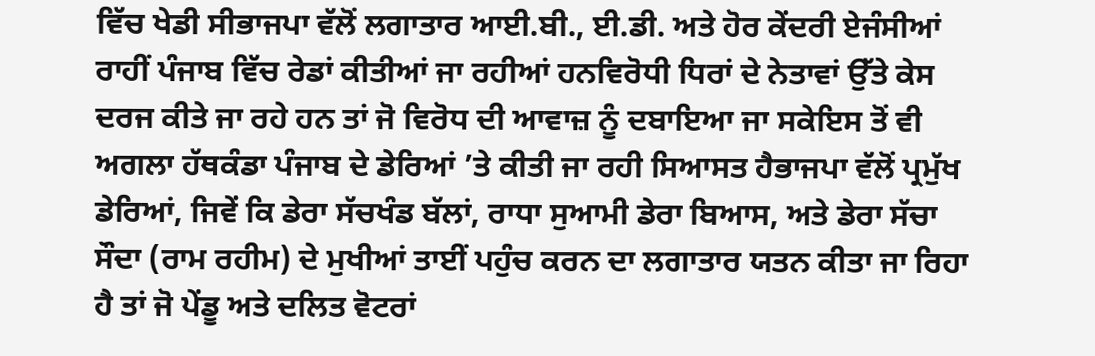ਵਿੱਚ ਖੇਡੀ ਸੀਭਾਜਪਾ ਵੱਲੋਂ ਲਗਾਤਾਰ ਆਈ.ਬੀ., ਈ.ਡੀ. ਅਤੇ ਹੋਰ ਕੇਂਦਰੀ ਏਜੰਸੀਆਂ ਰਾਹੀਂ ਪੰਜਾਬ ਵਿੱਚ ਰੇਡਾਂ ਕੀਤੀਆਂ ਜਾ ਰਹੀਆਂ ਹਨਵਿਰੋਧੀ ਧਿਰਾਂ ਦੇ ਨੇਤਾਵਾਂ ਉੱਤੇ ਕੇਸ ਦਰਜ ਕੀਤੇ ਜਾ ਰਹੇ ਹਨ ਤਾਂ ਜੋ ਵਿਰੋਧ ਦੀ ਆਵਾਜ਼ ਨੂੰ ਦਬਾਇਆ ਜਾ ਸਕੇਇਸ ਤੋਂ ਵੀ ਅਗਲਾ ਹੱਥਕੰਡਾ ਪੰਜਾਬ ਦੇ ਡੇਰਿਆਂ ’ਤੇ ਕੀਤੀ ਜਾ ਰਹੀ ਸਿਆਸਤ ਹੈਭਾਜਪਾ ਵੱਲੋਂ ਪ੍ਰਮੁੱਖ ਡੇਰਿਆਂ, ਜਿਵੇਂ ਕਿ ਡੇਰਾ ਸੱਚਖੰਡ ਬੱਲਾਂ, ਰਾਧਾ ਸੁਆਮੀ ਡੇਰਾ ਬਿਆਸ, ਅਤੇ ਡੇਰਾ ਸੱਚਾ ਸੌਦਾ (ਰਾਮ ਰਹੀਮ) ਦੇ ਮੁਖੀਆਂ ਤਾਈਂ ਪਹੁੰਚ ਕਰਨ ਦਾ ਲਗਾਤਾਰ ਯਤਨ ਕੀਤਾ ਜਾ ਰਿਹਾ ਹੈ ਤਾਂ ਜੋ ਪੇਂਡੂ ਅਤੇ ਦਲਿਤ ਵੋਟਰਾਂ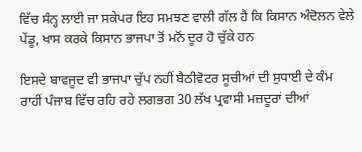ਵਿੱਚ ਸੰਨ੍ਹ ਲਾਈ ਜਾ ਸਕੇਪਰ ਇਹ ਸਮਝਣ ਵਾਲੀ ਗੱਲ ਹੈ ਕਿ ਕਿਸਾਨ ਅੰਦੋਲਨ ਵੇਲੇ ਪੇਂਡੂ, ਖਾਸ ਕਰਕੇ ਕਿਸਾਨ ਭਾਜਪਾ ਤੋਂ ਮਨੋਂ ਦੂਰ ਹੋ ਚੁੱਕੇ ਹਨ

ਇਸਦੇ ਬਾਵਜੂਦ ਵੀ ਭਾਜਪਾ ਚੁੱਪ ਨਹੀਂ ਬੈਠੀਵੋਟਰ ਸੂਚੀਆਂ ਦੀ ਸੁਧਾਈ ਦੇ ਕੰਮ ਰਾਹੀਂ ਪੰਜਾਬ ਵਿੱਚ ਰਹਿ ਰਹੇ ਲਗਭਗ 30 ਲੱਖ ਪ੍ਰਵਾਸੀ ਮਜ਼ਦੂਰਾਂ ਦੀਆਂ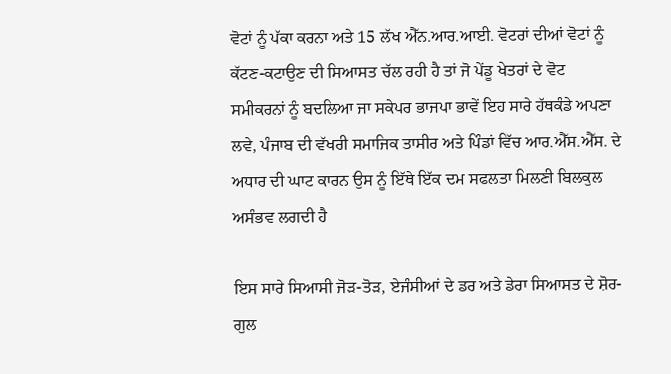ਵੋਟਾਂ ਨੂੰ ਪੱਕਾ ਕਰਨਾ ਅਤੇ 15 ਲੱਖ ਐੱਨ.ਆਰ.ਆਈ. ਵੋਟਰਾਂ ਦੀਆਂ ਵੋਟਾਂ ਨੂੰ ਕੱਟਣ-ਕਟਾਉਣ ਦੀ ਸਿਆਸਤ ਚੱਲ ਰਹੀ ਹੈ ਤਾਂ ਜੋ ਪੇਂਡੂ ਖੇਤਰਾਂ ਦੇ ਵੋਟ ਸਮੀਕਰਨਾਂ ਨੂੰ ਬਦਲਿਆ ਜਾ ਸਕੇਪਰ ਭਾਜਪਾ ਭਾਵੇਂ ਇਹ ਸਾਰੇ ਹੱਥਕੰਡੇ ਅਪਣਾ ਲਵੇ, ਪੰਜਾਬ ਦੀ ਵੱਖਰੀ ਸਮਾਜਿਕ ਤਾਸੀਰ ਅਤੇ ਪਿੰਡਾਂ ਵਿੱਚ ਆਰ.ਐੱਸ.ਐੱਸ. ਦੇ ਅਧਾਰ ਦੀ ਘਾਟ ਕਾਰਨ ਉਸ ਨੂੰ ਇੱਥੇ ਇੱਕ ਦਮ ਸਫਲਤਾ ਮਿਲਣੀ ਬਿਲਕੁਲ ਅਸੰਭਵ ਲਗਦੀ ਹੈ

ਇਸ ਸਾਰੇ ਸਿਆਸੀ ਜੋੜ-ਤੋੜ, ਏਜੰਸੀਆਂ ਦੇ ਡਰ ਅਤੇ ਡੇਰਾ ਸਿਆਸਤ ਦੇ ਸ਼ੋਰ-ਗੁਲ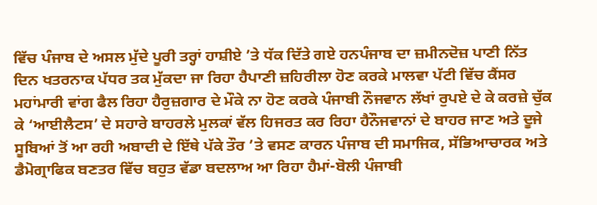ਵਿੱਚ ਪੰਜਾਬ ਦੇ ਅਸਲ ਮੁੱਦੇ ਪੂਰੀ ਤਰ੍ਹਾਂ ਹਾਸ਼ੀਏ ’ਤੇ ਧੱਕ ਦਿੱਤੇ ਗਏ ਹਨਪੰਜਾਬ ਦਾ ਜ਼ਮੀਨਦੋਜ਼ ਪਾਣੀ ਨਿੱਤ ਦਿਨ ਖਤਰਨਾਕ ਪੱਧਰ ਤਕ ਮੁੱਕਦਾ ਜਾ ਰਿਹਾ ਹੈਪਾਣੀ ਜ਼ਹਿਰੀਲਾ ਹੋਣ ਕਰਕੇ ਮਾਲਵਾ ਪੱਟੀ ਵਿੱਚ ਕੈਂਸਰ ਮਹਾਂਮਾਰੀ ਵਾਂਗ ਫੈਲ ਰਿਹਾ ਹੈਰੁਜ਼ਗਾਰ ਦੇ ਮੌਕੇ ਨਾ ਹੋਣ ਕਰਕੇ ਪੰਜਾਬੀ ਨੌਜਵਾਨ ਲੱਖਾਂ ਰੁਪਏ ਦੇ ਕੇ ਕਰਜ਼ੇ ਚੁੱਕ ਕੇ ‘ਆਈਲੈਟਸ’ ਦੇ ਸਹਾਰੇ ਬਾਹਰਲੇ ਮੁਲਕਾਂ ਵੱਲ ਹਿਜਰਤ ਕਰ ਰਿਹਾ ਹੈਨੌਜਵਾਨਾਂ ਦੇ ਬਾਹਰ ਜਾਣ ਅਤੇ ਦੂਜੇ ਸੂਬਿਆਂ ਤੋਂ ਆ ਰਹੀ ਅਬਾਦੀ ਦੇ ਇੱਥੇ ਪੱਕੇ ਤੌਰ ’ਤੇ ਵਸਣ ਕਾਰਨ ਪੰਜਾਬ ਦੀ ਸਮਾਜਿਕ, ਸੱਭਿਆਚਾਰਕ ਅਤੇ ਡੈਮੋਗ੍ਰਾਫਿਕ ਬਣਤਰ ਵਿੱਚ ਬਹੁਤ ਵੱਡਾ ਬਦਲਾਅ ਆ ਰਿਹਾ ਹੈਮਾਂ-ਬੋਲੀ ਪੰਜਾਬੀ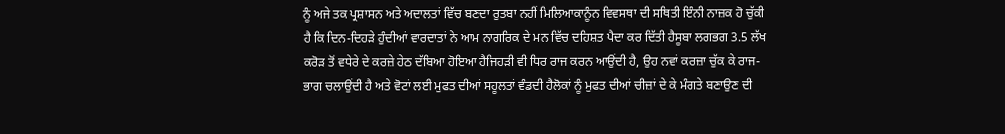ਨੂੰ ਅਜੇ ਤਕ ਪ੍ਰਸ਼ਾਸਨ ਅਤੇ ਅਦਾਲਤਾਂ ਵਿੱਚ ਬਣਦਾ ਰੁਤਬਾ ਨਹੀਂ ਮਿਲਿਆਕਾਨੂੰਨ ਵਿਵਸਥਾ ਦੀ ਸਥਿਤੀ ਇੰਨੀ ਨਾਜ਼ਕ ਹੋ ਚੁੱਕੀ ਹੈ ਕਿ ਦਿਨ-ਦਿਹੜੇ ਹੁੰਦੀਆਂ ਵਾਰਦਾਤਾਂ ਨੇ ਆਮ ਨਾਗਰਿਕ ਦੇ ਮਨ ਵਿੱਚ ਦਹਿਸ਼ਤ ਪੈਦਾ ਕਰ ਦਿੱਤੀ ਹੈਸੂਬਾ ਲਗਭਗ 3.5 ਲੱਖ ਕਰੋੜ ਤੋਂ ਵਧੇਰੇ ਦੇ ਕਰਜ਼ੇ ਹੇਠ ਦੱਬਿਆ ਹੋਇਆ ਹੈਜਿਹੜੀ ਵੀ ਧਿਰ ਰਾਜ ਕਰਨ ਆਉਂਦੀ ਹੈ, ਉਹ ਨਵਾਂ ਕਰਜ਼ਾ ਚੁੱਕ ਕੇ ਰਾਜ-ਭਾਗ ਚਲਾਉਂਦੀ ਹੈ ਅਤੇ ਵੋਟਾਂ ਲਈ ਮੁਫਤ ਦੀਆਂ ਸਹੂਲਤਾਂ ਵੰਡਦੀ ਹੈਲੋਕਾਂ ਨੂੰ ਮੁਫਤ ਦੀਆਂ ਚੀਜ਼ਾਂ ਦੇ ਕੇ ਮੰਗਤੇ ਬਣਾਉਣ ਦੀ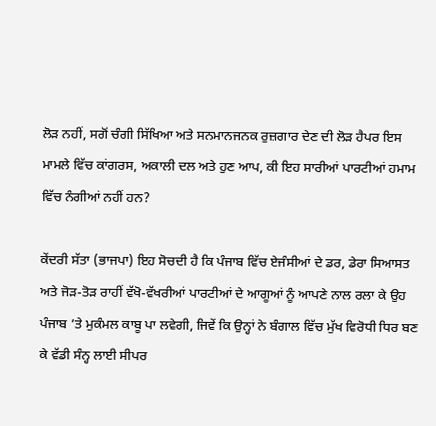ਲੋੜ ਨਹੀਂ, ਸਗੋਂ ਚੰਗੀ ਸਿੱਖਿਆ ਅਤੇ ਸਨਮਾਨਜਨਕ ਰੁਜ਼ਗਾਰ ਦੇਣ ਦੀ ਲੋੜ ਹੈਪਰ ਇਸ ਮਾਮਲੇ ਵਿੱਚ ਕਾਂਗਰਸ, ਅਕਾਲੀ ਦਲ ਅਤੇ ਹੁਣ ਆਪ, ਕੀ ਇਹ ਸਾਰੀਆਂ ਪਾਰਟੀਆਂ ਹਮਾਮ ਵਿੱਚ ਨੰਗੀਆਂ ਨਹੀਂ ਹਨ?

ਕੇਂਦਰੀ ਸੱਤਾ (ਭਾਜਪਾ) ਇਹ ਸੋਚਦੀ ਹੈ ਕਿ ਪੰਜਾਬ ਵਿੱਚ ਏਜੰਸੀਆਂ ਦੇ ਡਰ, ਡੇਰਾ ਸਿਆਸਤ ਅਤੇ ਜੋੜ-ਤੋੜ ਰਾਹੀਂ ਵੱਖੋ-ਵੱਖਰੀਆਂ ਪਾਰਟੀਆਂ ਦੇ ਆਗੂਆਂ ਨੂੰ ਆਪਣੇ ਨਾਲ ਰਲਾ ਕੇ ਉਹ ਪੰਜਾਬ ’ਤੇ ਮੁਕੰਮਲ ਕਾਬੂ ਪਾ ਲਵੇਗੀ, ਜਿਵੇਂ ਕਿ ਉਨ੍ਹਾਂ ਨੇ ਬੰਗਾਲ ਵਿੱਚ ਮੁੱਖ ਵਿਰੋਧੀ ਧਿਰ ਬਣ ਕੇ ਵੱਡੀ ਸੰਨ੍ਹ ਲਾਈ ਸੀਪਰ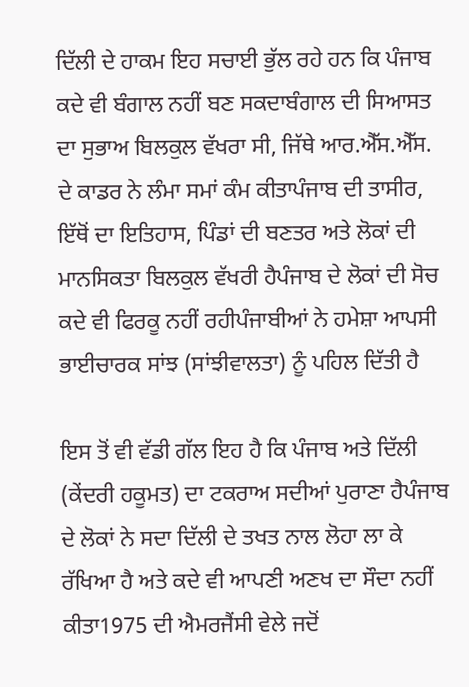ਦਿੱਲੀ ਦੇ ਹਾਕਮ ਇਹ ਸਚਾਈ ਭੁੱਲ ਰਹੇ ਹਨ ਕਿ ਪੰਜਾਬ ਕਦੇ ਵੀ ਬੰਗਾਲ ਨਹੀਂ ਬਣ ਸਕਦਾਬੰਗਾਲ ਦੀ ਸਿਆਸਤ ਦਾ ਸੁਭਾਅ ਬਿਲਕੁਲ ਵੱਖਰਾ ਸੀ, ਜਿੱਥੇ ਆਰ.ਐੱਸ.ਐੱਸ. ਦੇ ਕਾਡਰ ਨੇ ਲੰਮਾ ਸਮਾਂ ਕੰਮ ਕੀਤਾਪੰਜਾਬ ਦੀ ਤਾਸੀਰ, ਇੱਥੋਂ ਦਾ ਇਤਿਹਾਸ, ਪਿੰਡਾਂ ਦੀ ਬਣਤਰ ਅਤੇ ਲੋਕਾਂ ਦੀ ਮਾਨਸਿਕਤਾ ਬਿਲਕੁਲ ਵੱਖਰੀ ਹੈਪੰਜਾਬ ਦੇ ਲੋਕਾਂ ਦੀ ਸੋਚ ਕਦੇ ਵੀ ਫਿਰਕੂ ਨਹੀਂ ਰਹੀਪੰਜਾਬੀਆਂ ਨੇ ਹਮੇਸ਼ਾ ਆਪਸੀ ਭਾਈਚਾਰਕ ਸਾਂਝ (ਸਾਂਝੀਵਾਲਤਾ) ਨੂੰ ਪਹਿਲ ਦਿੱਤੀ ਹੈ

ਇਸ ਤੋਂ ਵੀ ਵੱਡੀ ਗੱਲ ਇਹ ਹੈ ਕਿ ਪੰਜਾਬ ਅਤੇ ਦਿੱਲੀ (ਕੇਂਦਰੀ ਹਕੂਮਤ) ਦਾ ਟਕਰਾਅ ਸਦੀਆਂ ਪੁਰਾਣਾ ਹੈਪੰਜਾਬ ਦੇ ਲੋਕਾਂ ਨੇ ਸਦਾ ਦਿੱਲੀ ਦੇ ਤਖਤ ਨਾਲ ਲੋਹਾ ਲਾ ਕੇ ਰੱਖਿਆ ਹੈ ਅਤੇ ਕਦੇ ਵੀ ਆਪਣੀ ਅਣਖ ਦਾ ਸੌਦਾ ਨਹੀਂ ਕੀਤਾ1975 ਦੀ ਐਮਰਜੈਂਸੀ ਵੇਲੇ ਜਦੋਂ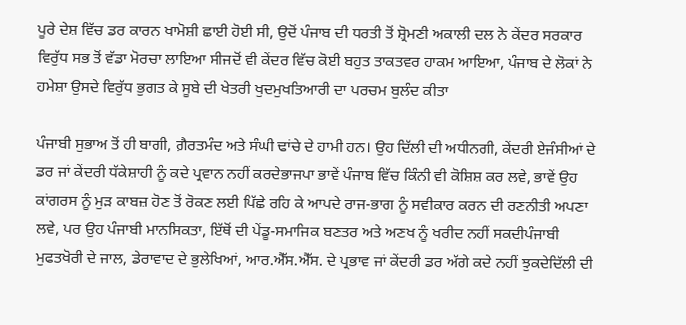ਪੂਰੇ ਦੇਸ਼ ਵਿੱਚ ਡਰ ਕਾਰਨ ਖਾਮੋਸ਼ੀ ਛਾਈ ਹੋਈ ਸੀ, ਉਦੋਂ ਪੰਜਾਬ ਦੀ ਧਰਤੀ ਤੋਂ ਸ਼੍ਰੋਮਣੀ ਅਕਾਲੀ ਦਲ ਨੇ ਕੇਂਦਰ ਸਰਕਾਰ ਵਿਰੁੱਧ ਸਭ ਤੋਂ ਵੱਡਾ ਮੋਰਚਾ ਲਾਇਆ ਸੀਜਦੋਂ ਵੀ ਕੇਂਦਰ ਵਿੱਚ ਕੋਈ ਬਹੁਤ ਤਾਕਤਵਰ ਹਾਕਮ ਆਇਆ, ਪੰਜਾਬ ਦੇ ਲੋਕਾਂ ਨੇ ਹਮੇਸ਼ਾ ਉਸਦੇ ਵਿਰੁੱਧ ਭੁਗਤ ਕੇ ਸੂਬੇ ਦੀ ਖੇਤਰੀ ਖੁਦਮੁਖਤਿਆਰੀ ਦਾ ਪਰਚਮ ਬੁਲੰਦ ਕੀਤਾ

ਪੰਜਾਬੀ ਸੁਭਾਅ ਤੋਂ ਹੀ ਬਾਗੀ, ਗ਼ੈਰਤਮੰਦ ਅਤੇ ਸੰਘੀ ਢਾਂਚੇ ਦੇ ਹਾਮੀ ਹਨ। ਉਹ ਦਿੱਲੀ ਦੀ ਅਧੀਨਗੀ, ਕੇਂਦਰੀ ਏਜੰਸੀਆਂ ਦੇ ਡਰ ਜਾਂ ਕੇਂਦਰੀ ਧੱਕੇਸ਼ਾਹੀ ਨੂੰ ਕਦੇ ਪ੍ਰਵਾਨ ਨਹੀਂ ਕਰਦੇਭਾਜਪਾ ਭਾਵੇਂ ਪੰਜਾਬ ਵਿੱਚ ਕਿੰਨੀ ਵੀ ਕੋਸ਼ਿਸ਼ ਕਰ ਲਵੇ, ਭਾਵੇਂ ਉਹ ਕਾਂਗਰਸ ਨੂੰ ਮੁੜ ਕਾਬਜ਼ ਹੋਣ ਤੋਂ ਰੋਕਣ ਲਈ ਪਿੱਛੇ ਰਹਿ ਕੇ ਆਪਦੇ ਰਾਜ-ਭਾਗ ਨੂੰ ਸਵੀਕਾਰ ਕਰਨ ਦੀ ਰਣਨੀਤੀ ਅਪਣਾ ਲਵੇ, ਪਰ ਉਹ ਪੰਜਾਬੀ ਮਾਨਸਿਕਤਾ, ਇੱਥੋਂ ਦੀ ਪੇਂਡੂ-ਸਮਾਜਿਕ ਬਣਤਰ ਅਤੇ ਅਣਖ ਨੂੰ ਖਰੀਦ ਨਹੀਂ ਸਕਦੀਪੰਜਾਬੀ ਮੁਫਤਖੋਰੀ ਦੇ ਜਾਲ, ਡੇਰਾਵਾਦ ਦੇ ਭੁਲੇਖਿਆਂ, ਆਰ.ਐੱਸ.ਐੱਸ. ਦੇ ਪ੍ਰਭਾਵ ਜਾਂ ਕੇਂਦਰੀ ਡਰ ਅੱਗੇ ਕਦੇ ਨਹੀਂ ਝੁਕਦੇਦਿੱਲੀ ਦੀ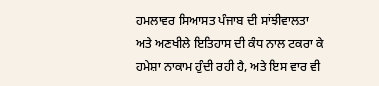ਹਮਲਾਵਰ ਸਿਆਸਤ ਪੰਜਾਬ ਦੀ ਸਾਂਝੀਵਾਲਤਾ ਅਤੇ ਅਣਖੀਲੇ ਇਤਿਹਾਸ ਦੀ ਕੰਧ ਨਾਲ ਟਕਰਾ ਕੇ ਹਮੇਸ਼ਾ ਨਾਕਾਮ ਹੁੰਦੀ ਰਹੀ ਹੈ, ਅਤੇ ਇਸ ਵਾਰ ਵੀ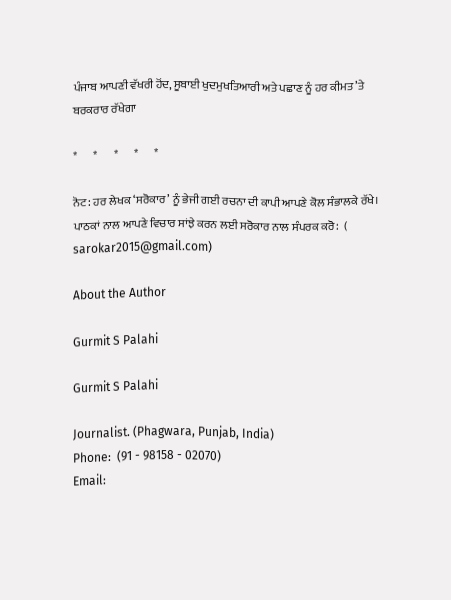ਪੰਜਾਬ ਆਪਣੀ ਵੱਖਰੀ ਹੋਂਦ, ਸੂਬਾਈ ਖੁਦਮੁਖਤਿਆਰੀ ਅਤੇ ਪਛਾਣ ਨੂੰ ਹਰ ਕੀਮਤ ’ਤੇ ਬਰਕਰਾਰ ਰੱਖੇਗਾ

*       *       *       *       *

ਨੋਟ: ਹਰ ਲੇਖਕ ‘ਸਰੋਕਾਰ’ ਨੂੰ ਭੇਜੀ ਗਈ ਰਚਨਾ ਦੀ ਕਾਪੀ ਆਪਣੇ ਕੋਲ ਸੰਭਾਲਕੇ ਰੱਖੇ।
ਪਾਠਕਾਂ ਨਾਲ ਆਪਣੇ ਵਿਚਾਰ ਸਾਂਝੇ ਕਰਨ ਲਈ ਸਰੋਕਾਰ ਨਾਲ ਸੰਪਰਕ ਕਰੋ:  (
sarokar2015@gmail.com)

About the Author

Gurmit S Palahi

Gurmit S Palahi

Journalist. (Phagwara, Punjab, India)
Phone:  (91 - 98158 - 02070)
Email: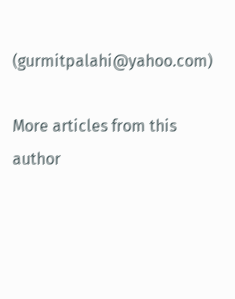(gurmitpalahi@yahoo.com)

More articles from this author